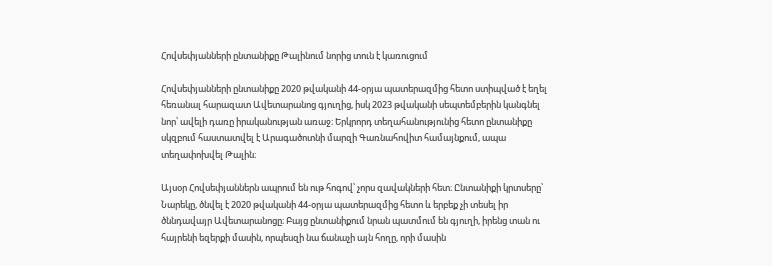Հովսեփյանների ընտանիքը Թալինում նորից տուն է կառուցում

Հովսեփյանների ընտանիքը 2020 թվականի 44-օրյա պատերազմից հետո ստիպված է եղել հեռանալ հարազատ Ավետարանոց գյուղից, իսկ 2023 թվականի սեպտեմբերին կանգնել նոր՝ ավելի դառը իրականության առաջ։ Երկրորդ տեղահանությունից հետո ընտանիքը սկզբում հաստատվել է Արագածոտնի մարզի Գառնահովիտ համայնքում, ապա տեղափոխվել Թալին։

Այսօր Հովսեփյաններն ապրում են ութ հոգով՝ չորս զավակների հետ։ Ընտանիքի կրտսերը՝ Նարեկը, ծնվել է 2020 թվականի 44-օրյա պատերազմից հետո և երբեք չի տեսել իր ծննդավայր Ավետարանոցը։ Բայց ընտանիքում նրան պատմում են գյուղի, իրենց տան ու հայրենի եզերքի մասին, որպեսզի նա ճանաչի այն հողը, որի մասին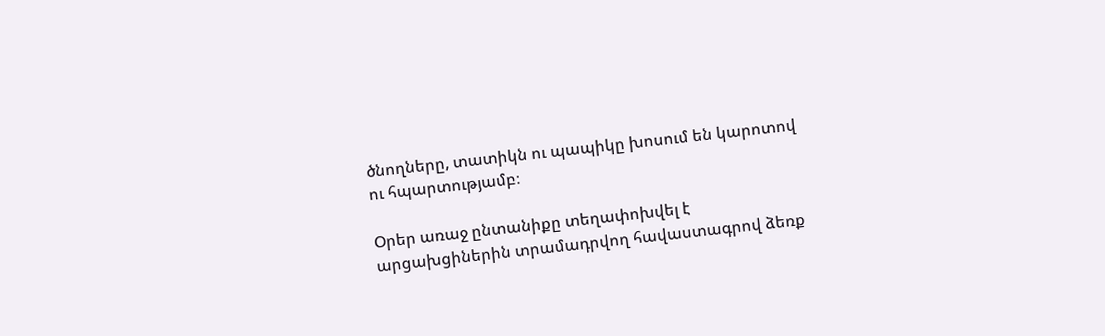ծնողները, տատիկն ու պապիկը խոսում են կարոտով ու հպարտությամբ։

Օրեր առաջ ընտանիքը տեղափոխվել է արցախցիներին տրամադրվող հավաստագրով ձեռք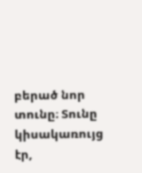բերած նոր տունը։ Տունը կիսակառույց էր,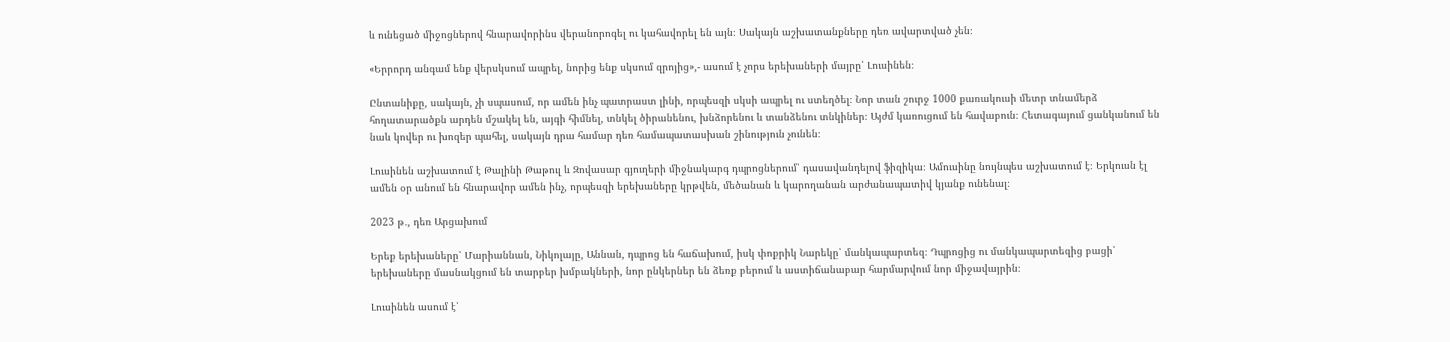և ունեցած միջոցներով հնարավորինս վերանորոգել ու կահավորել են այն։ Սակայն աշխատանքները դեռ ավարտված չեն։

«Երրորդ անգամ ենք վերսկսում ապրել, նորից ենք սկսում զրոյից»,- ասում է չորս երեխաների մայրը՝ Լուսինեն։

Ընտանիքը, սակայն, չի սպասում, որ ամեն ինչ պատրաստ լինի, որպեսզի սկսի ապրել ու ստեղծել։ Նոր տան շուրջ 1000 քառակուսի մետր տնամերձ հողատարածքն արդեն մշակել են, այգի հիմնել, տնկել ծիրանենու, խնձորենու և տանձենու տնկիներ։ Այժմ կառուցում են հավաբուն։ Հետագայում ցանկանում են նաև կովեր ու խոզեր պահել, սակայն դրա համար դեռ համապատասխան շինություն չունեն։

Լուսինեն աշխատում է Թալինի Թաթուլ և Զովասար գյուղերի միջնակարգ դպրոցներում՝ դասավանդելով ֆիզիկա։ Ամուսինը նույնպես աշխատում է։ Երկուսն էլ ամեն օր անում են հնարավոր ամեն ինչ, որպեսզի երեխաները կրթվեն, մեծանան և կարողանան արժանապատիվ կյանք ունենալ։

2023 թ․, դեռ Արցախում

Երեք երեխաները՝ Մարիաննան, Նիկոլայը, Աննան, դպրոց են հաճախում, իսկ փոքրիկ Նարեկը՝ մանկապարտեզ։ Դպրոցից ու մանկապարտեզից բացի՝ երեխաները մասնակցում են տարբեր խմբակների, նոր ընկերներ են ձեռք բերում և աստիճանաբար հարմարվում նոր միջավայրին։

Լուսինեն ասում է՝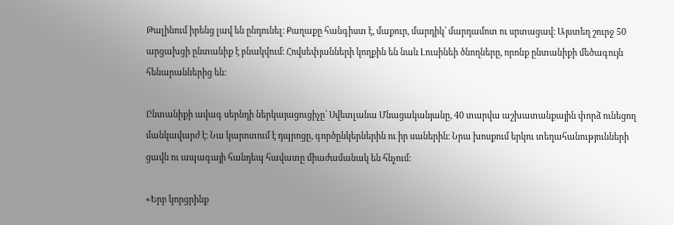Թալինում իրենց լավ են ընդունել։ Քաղաքը հանգիստ է, մաքուր, մարդիկ՝ մարդամոտ ու սրտացավ։ Այստեղ շուրջ 50 արցախցի ընտանիք է բնակվում։ Հովսեփյանների կողքին են նաև Լուսինեի ծնողները, որոնք ընտանիքի մեծագույն հենարաններից են։

Ընտանիքի ավագ սերնդի ներկայացուցիչը՝ Սվետլանա Մնացականյանը, 40 տարվա աշխատանքային փորձ ունեցող մանկավարժ է։ Նա կարոտում է դպրոցը, գործընկերներին ու իր սաներին։ Նրա խոսքում երկու տեղահանությունների ցավն ու ապագայի հանդեպ հավատը միաժամանակ են հնչում։

«Երբ կորցրինք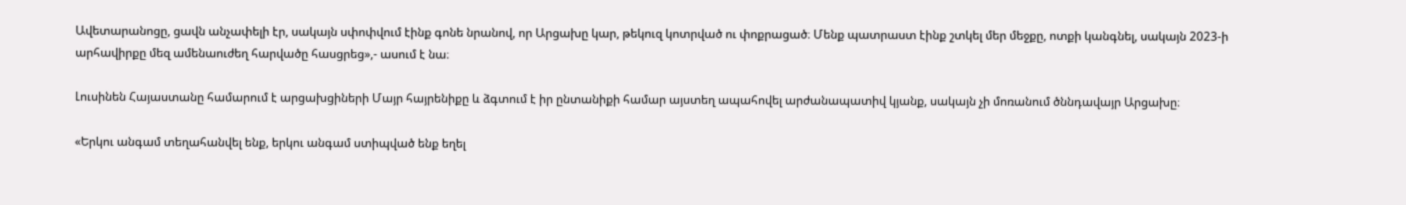Ավետարանոցը, ցավն անչափելի էր, սակայն սփոփվում էինք գոնե նրանով, որ Արցախը կար, թեկուզ կոտրված ու փոքրացած։ Մենք պատրաստ էինք շտկել մեր մեջքը, ոտքի կանգնել, սակայն 2023-ի արհավիրքը մեզ ամենաուժեղ հարվածը հասցրեց»,- ասում է նա։

Լուսինեն Հայաստանը համարում է արցախցիների Մայր հայրենիքը և ձգտում է իր ընտանիքի համար այստեղ ապահովել արժանապատիվ կյանք, սակայն չի մոռանում ծննդավայր Արցախը։

«Երկու անգամ տեղահանվել ենք, երկու անգամ ստիպված ենք եղել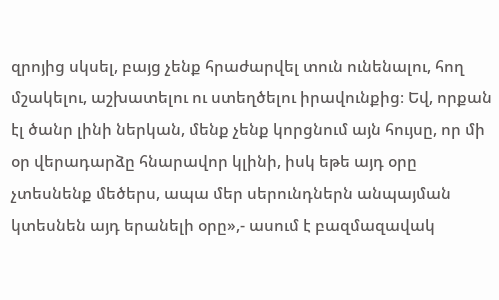զրոյից սկսել, բայց չենք հրաժարվել տուն ունենալու, հող մշակելու, աշխատելու ու ստեղծելու իրավունքից։ Եվ, որքան էլ ծանր լինի ներկան, մենք չենք կորցնում այն հույսը, որ մի օր վերադարձը հնարավոր կլինի, իսկ եթե այդ օրը չտեսնենք մեծերս, ապա մեր սերունդներն անպայման կտեսնեն այդ երանելի օրը»,- ասում է բազմազավակ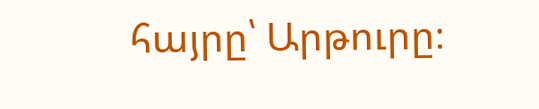հայրը՝ Արթուրը։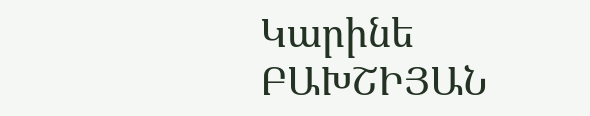Կարինե ԲԱԽՇԻՅԱՆ